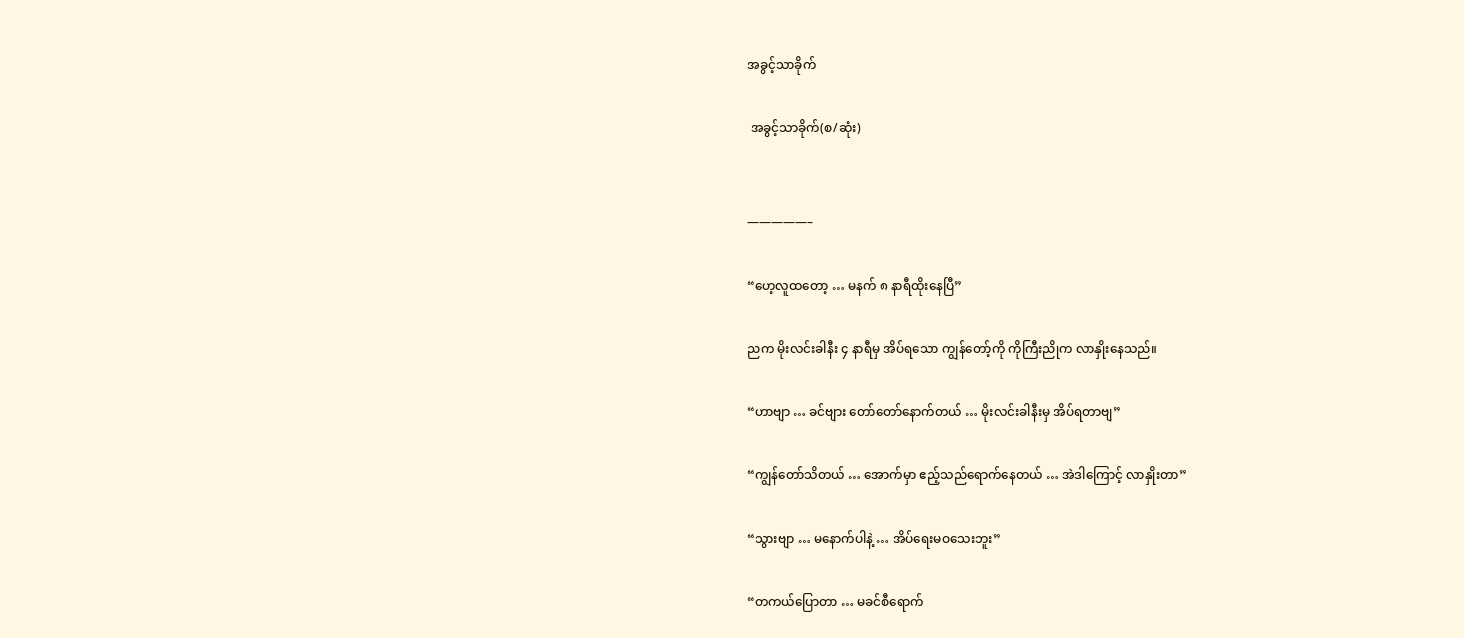အခွင့်သာခိုက်

 အခွင့်သာခိုက်(စ/ဆုံး)


—————–

“ဟေ့လူထတော့ … မနက် ၈ နာရီထိုးနေပြီ”

ညက မိုးလင်းခါနီး ၄ နာရီမှ အိပ်ရသော ကျွန်တော့်ကို ကိုကြီးညိုက လာနှိုးနေသည်။

“ဟာဗျာ … ခင်ဗျား တော်တော်နောက်တယ် … မိုးလင်းခါနီးမှ အိပ်ရတာဗျ”

“ကျွန်တော်သိတယ် … အောက်မှာ ဧည့်သည်ရောက်နေတယ် … အဲဒါကြောင့် လာနှိုးတာ”

“သွားဗျာ … မနောက်ပါနဲ့ … အိပ်ရေးမဝသေးဘူး”

“တကယ်ပြောတာ … မခင်စီရောက်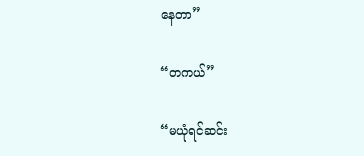နေတာ”

“တကယ်”

“မယုံရင်ဆင်း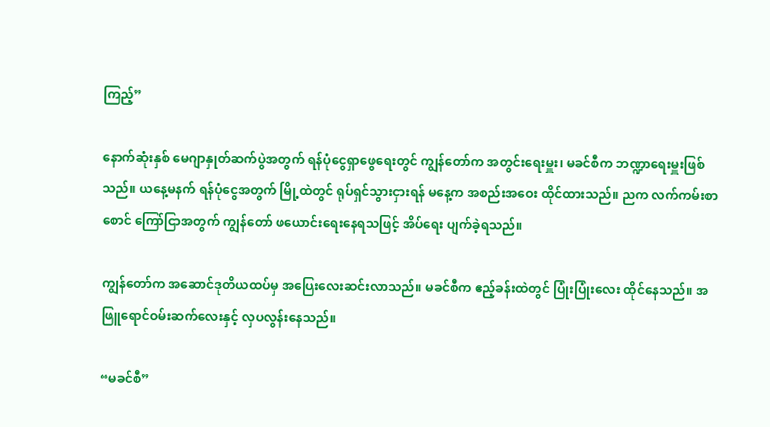ကြည့်”

နောက်ဆုံးနှစ် မေဂျာနှုတ်ဆက်ပွဲအတွက် ရန်ပုံငွေရှာဖွေရေးတွင် ကျွန်တော်က အတွင်းရေးမှူး၊ မခင်စီက ဘဏ္ဍာရေးမှူးဖြစ်သည်။ ယနေ့မနက် ရန်ပုံငွေအတွက် မြို့ထဲတွင် ရုပ်ရှင်သွားငှားရန် မနေ့က အစည်းအဝေး ထိုင်ထားသည်။ ညက လက်ကမ်းစာစောင် ကြော်ငြာအတွက် ကျွန်တော် ဖယောင်းရေးနေရသဖြင့် အိပ်ရေး ပျက်ခဲ့ရသည်။

ကျွန်တော်က အဆောင်ဒုတိယထပ်မှ အပြေးလေးဆင်းလာသည်။ မခင်စီက ဧည့်ခန်းထဲတွင် ပြုံးပြုံးလေး ထိုင်နေသည်။ အဖြူရောင်ဝမ်းဆက်လေးနှင့် လှပလွန်းနေသည်။

“မခင်စီ”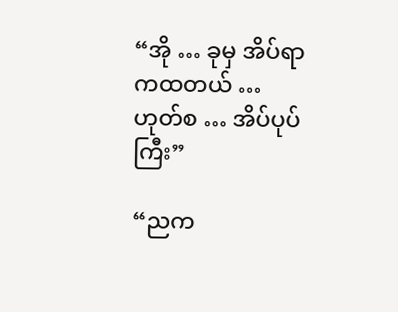“အို … ခုမှ အိပ်ရာကထတယ် … ဟုတ်စ … အိပ်ပုပ်ကြီး”

“ညက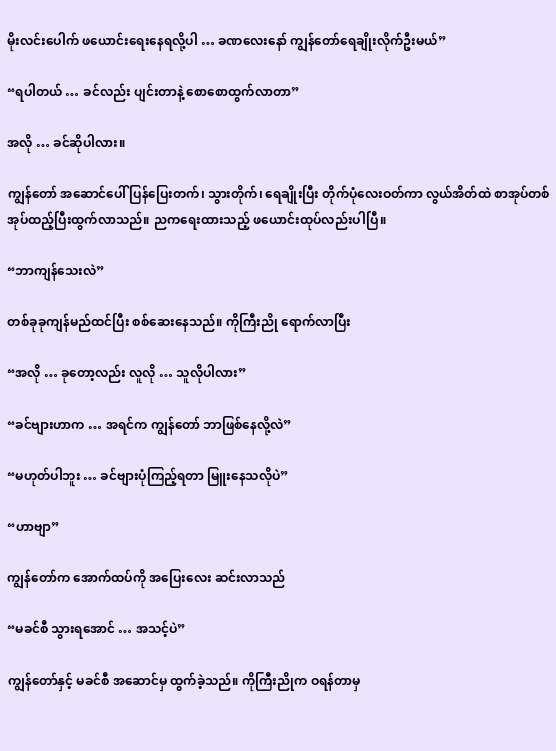မိုးလင်းပေါက် ဖယောင်းရေးနေရလို့ပါ … ခဏလေးနော် ကျွန်တော်ရေချိုးလိုက်ဦးမယ်”

“ရပါတယ် … ခင်လည်း ပျင်းတာနဲ့ စောစောထွက်လာတာ”

အလို … ခင်ဆိုပါလား။

ကျွန်တော် အဆောင်ပေါ် ပြန်ပြေးတက်၊ သွားတိုက်၊ ရေချိုးပြီး တိုက်ပုံလေးဝတ်ကာ လွယ်အိတ်ထဲ စာအုပ်တစ်အုပ်ထည့်ပြီးထွက်လာသည်။ ညကရေးထားသည့် ဖယောင်းထုပ်လည်းပါပြီ။

“ဘာကျန်သေးလဲ”

တစ်ခုခုကျန်မည်ထင်ပြီး စစ်ဆေးနေသည်။ ကိုကြီးညို ရောက်လာပြီး

“အလို … ခုတော့လည်း လူလို … သူလိုပါလား”

“ခင်ဗျားဟာက … အရင်က ကျွန်တော် ဘာဖြစ်နေလို့လဲ”

“မဟုတ်ပါဘူး … ခင်ဗျားပုံကြည့်ရတာ မြူးနေသလိုပဲ”

“ဟာဗျာ”

ကျွန်တော်က အောက်ထပ်ကို အပြေးလေး ဆင်းလာသည်

“မခင်စီ သွားရအောင် … အသင့်ပဲ”

ကျွန်တော်နှင့် မခင်စီ အဆောင်မှ ထွက်ခဲ့သည်။ ကိုကြီးညိုက ဝရန်တာမှ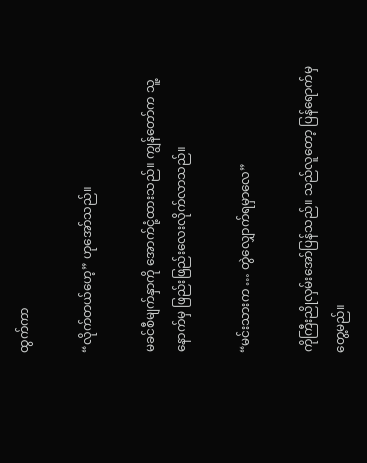ထွက်ကာ

“လိုက်တယ်ဟေ့” ဟုအော်သည်။

မခင်စီမျက်နှာကို အောက်ငုံ့ထားသည်။ ကျွန်တော်က သူ့နောက်မှ ဖြည်းဖြည်းလေးလိုက်လာသည်။

“မင်းသားက … တွဲလျှောက်ရမှာလေ”

ကိုကြီးညိုလှမ်းအော်ပြန်သည်။ သည်လူတော့ ပြန်ရောက်မှတွေ့မည်။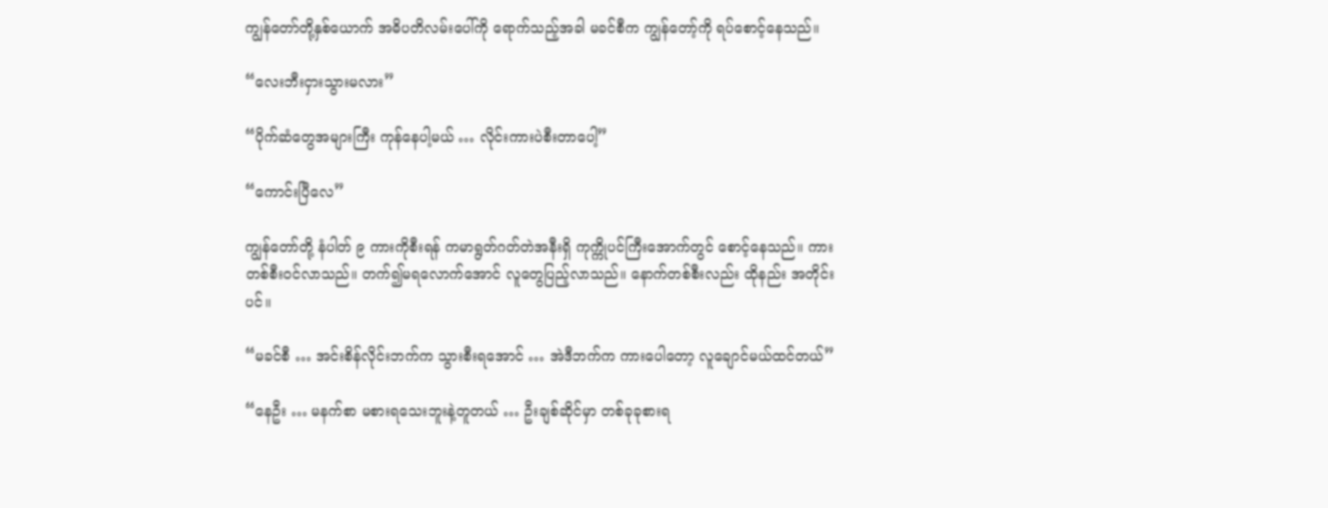ကျွန်တော်တို့နှစ်ယောက် အဓိပတိလမ်းပေါ်ကို ရောက်သည့်အခါ မခင်စီက ကျွန်တော့်ကို ရပ်စောင့်နေသည်။

“လေးဘီးငှားသွားမလား”

“ပိုက်ဆံတွေအများကြီး ကုန်နေပါ့မယ် … လိုင်းကားပဲစီးတာပေါ့”

“ကောင်းပြီလေ”

ကျွန်တော်တို့ နံပါတ် ၉ ကားကိုစီးရန် ကမာရွတ်ဂတ်တဲအနီးရှိ ကုက္ကိုပင်ကြီးအောက်တွင် စောင့်နေသည်။ ကားတစ်စီးဝင်လာသည်။ တက်၍မရလောက်အောင် လူတွေပြည့်လာသည်။ နောက်တစ်စီးလည်း ထိုနည်း အတိုင်းပင်။

“မခင်စီ … အင်းစိန်လိုင်းဘက်က သွားစီးရအောင် … အဲဒီဘက်က ကားပေါတော့ လူချောင်မယ်ထင်တယ်”

“နေဦး … မနက်စာ မစားရသေးဘူးနဲ့တူတယ် … ဦးချစ်ဆိုင်မှာ တစ်ခုခုစားရ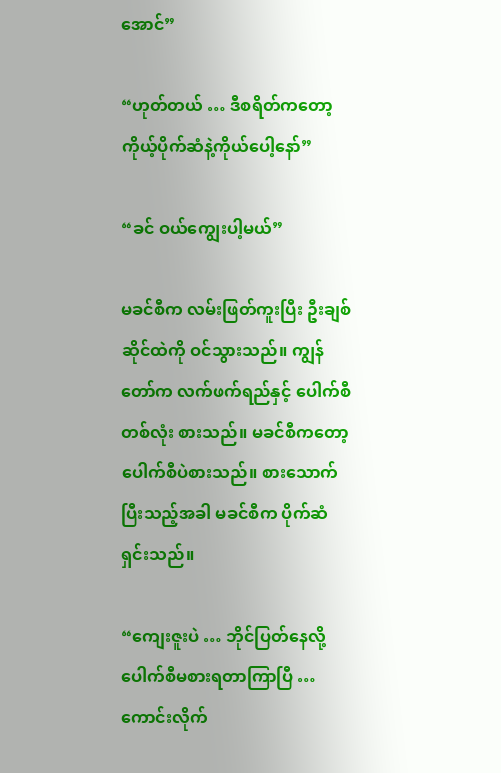အောင်”

“ဟုတ်တယ် … ဒီစရိတ်ကတော့ ကိုယ့်ပိုက်ဆံနဲ့ကိုယ်ပေါ့နော်”

“ခင် ဝယ်ကျွေးပါ့မယ်”

မခင်စီက လမ်းဖြတ်ကူးပြီး ဦးချစ်ဆိုင်ထဲကို ဝင်သွားသည်။ ကျွန်တော်က လက်ဖက်ရည်နှင့် ပေါက်စီတစ်လုံး စားသည်။ မခင်စီကတော့ ပေါက်စီပဲစားသည်။ စားသောက်ပြီးသည့်အခါ မခင်စီက ပိုက်ဆံရှင်းသည်။

“ကျေးဇူးပဲ … ဘိုင်ပြတ်နေလို့ ပေါက်စီမစားရတာကြာပြီ … ကောင်းလိုက်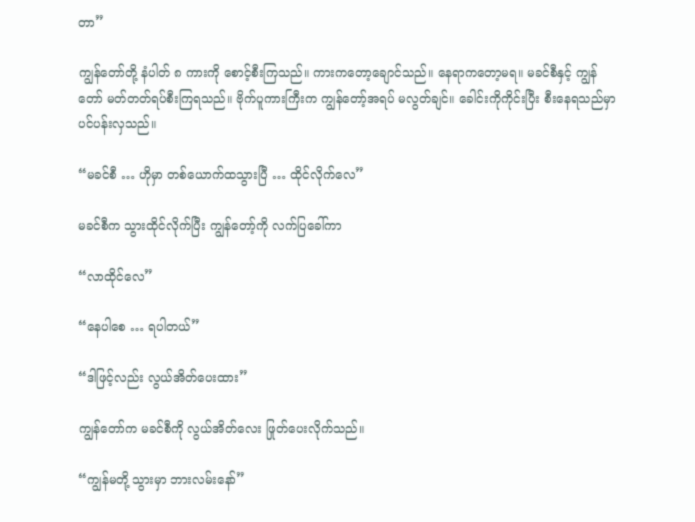တာ”

ကျွန်တော်တို့ နံပါတ် ၈ ကားကို စောင့်စီးကြသည်။ ကားကတော့ချောင်သည်။ နေရာကတော့မရ။ မခင်စီနှင့် ကျွန်တော် မတ်တတ်ရပ်စီးကြရသည်။ ဗိုက်ပူကားကြီးက ကျွန်တော့်အရပ် မလွတ်ချင်။ ခေါင်းကိုကိုင်းပြီး စီးနေရသည်မှာ ပင်ပန်းလှသည်။

“မခင်စီ … ဟိုမှာ တစ်ယောက်ထသွားပြီ … ထိုင်လိုက်လေ”

မခင်စီက သွားထိုင်လိုက်ပြီး ကျွန်တော့်ကို လက်ပြခေါ်ကာ

“လာထိုင်လေ”

“နေပါစေ … ရပါတယ်”

“ဒါဖြင့်လည်း လွယ်အိတ်ပေးထား”

ကျွန်တော်က မခင်စီကို လွယ်အိတ်လေး ဖြုတ်ပေးလိုက်သည်။

“ကျွန်မတို့ သွားမှာ ဘားလမ်းနော်”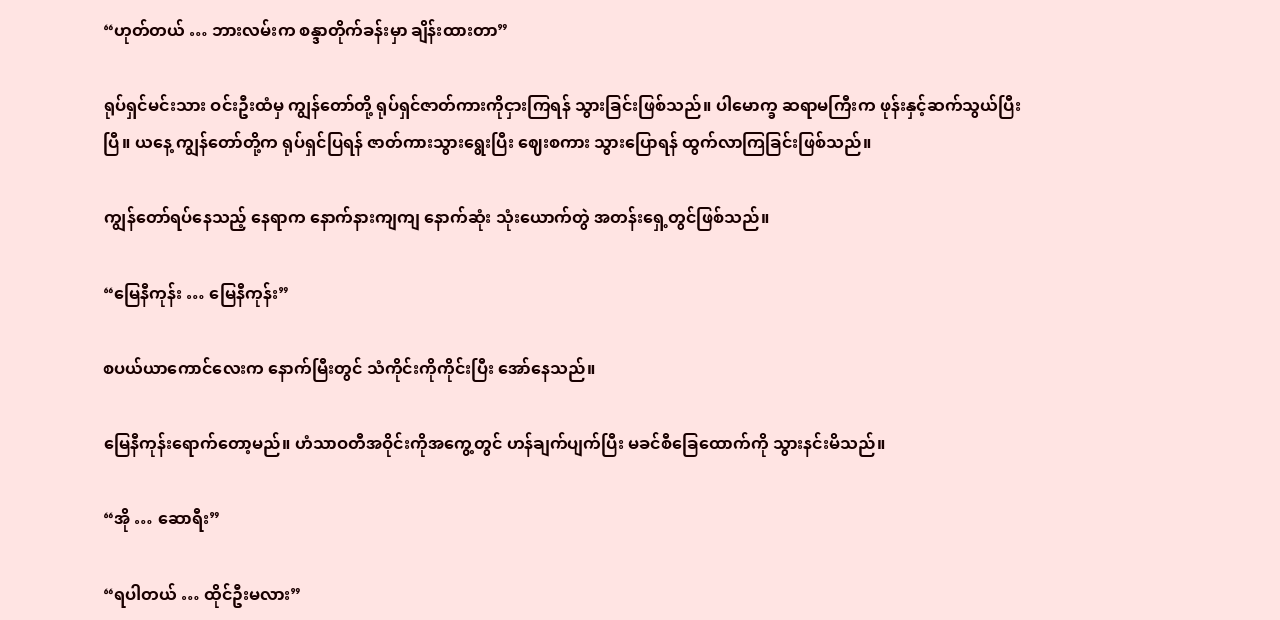“ဟုတ်တယ် … ဘားလမ်းက စန္ဒာတိုက်ခန်းမှာ ချိန်းထားတာ”

ရုပ်ရှင်မင်းသား ဝင်းဦးထံမှ ကျွန်တော်တို့ ရုပ်ရှင်ဇာတ်ကားကိုငှားကြရန် သွားခြင်းဖြစ်သည်။ ပါမောက္ခ ဆရာမကြီးက ဖုန်းနှင့်ဆက်သွယ်ပြီးပြီ။ ယနေ့ ကျွန်တော်တို့က ရုပ်ရှင်ပြရန် ဇာတ်ကားသွားရွေးပြီး ဈေးစကား သွားပြောရန် ထွက်လာကြခြင်းဖြစ်သည်။

ကျွန်တော်ရပ်နေသည့် နေရာက နောက်နားကျကျ နောက်ဆုံး သုံးယောက်တွဲ အတန်းရှေ့တွင်ဖြစ်သည်။

“မြေနီကုန်း … မြေနီကုန်း”

စပယ်ယာကောင်လေးက နောက်မြီးတွင် သံကိုင်းကိုကိုင်းပြီး အော်နေသည်။

မြေနီကုန်းရောက်တော့မည်။ ဟံသာဝတီအဝိုင်းကိုအကွေ့တွင် ဟန်ချက်ပျက်ပြီး မခင်စီခြေထောက်ကို သွားနင်းမိသည်။

“အို … ဆောရီး”

“ရပါတယ် … ထိုင်ဦးမလား”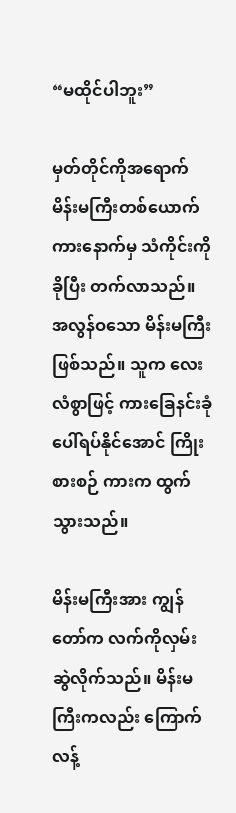“မထိုင်ပါဘူး”

မှတ်တိုင်ကိုအရောက် မိန်းမကြီးတစ်ယောက် ကားနောက်မှ သံကိုင်းကိုခိုပြီး တက်လာသည်။ အလွန်ဝသော မိန်းမကြီးဖြစ်သည်။ သူက လေးလံစွာဖြင့် ကားခြေနင်းခုံပေါ်ရပ်နိုင်အောင် ကြိုးစားစဉ် ကားက ထွက်သွားသည်။

မိန်းမကြီးအား ကျွန်တော်က လက်ကိုလှမ်းဆွဲလိုက်သည်။ မိန်းမကြီးကလည်း ကြောက်လန့်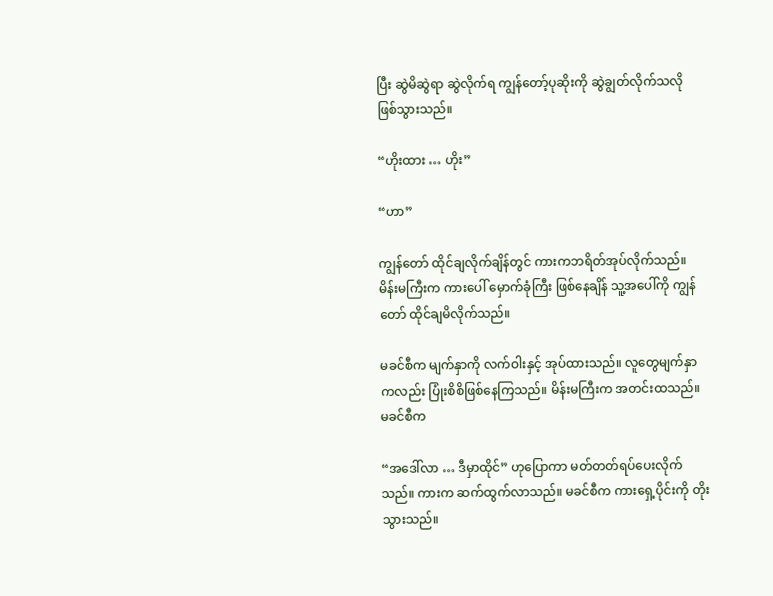ပြီး ဆွဲမိဆွဲရာ ဆွဲလိုက်ရ ကျွန်တော့်ပုဆိုးကို ဆွဲချွတ်လိုက်သလို ဖြစ်သွားသည်။

“ဟိုးထား … ဟိုး”

“ဟာ”

ကျွန်တော် ထိုင်ချလိုက်ချိန်တွင် ကားကဘရိတ်အုပ်လိုက်သည်။ မိန်းမကြီးက ကားပေါ် မှောက်ခုံကြီး ဖြစ်နေချိန် သူ့အပေါ်ကို ကျွန်တော် ထိုင်ချမိလိုက်သည်။

မခင်စီက မျက်နှာကို လက်ဝါးနှင့် အုပ်ထားသည်။ လူတွေမျက်နှာကလည်း ပြုံးစိစိဖြစ်နေကြသည်။ မိန်းမကြီးက အတင်းထသည်။ မခင်စီက

“အဒေါ်လာ … ဒီမှာထိုင်” ဟုပြောကာ မတ်တတ်ရပ်ပေးလိုက်သည်။ ကားက ဆက်ထွက်လာသည်။ မခင်စီက ကားရှေ့ပိုင်းကို တိုးသွားသည်။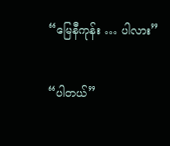“မြေနီကုန်း … ပါလား”

“ပါတယ်”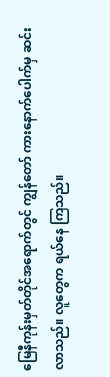မြေနီကုန်းမှတ်တိုင်အရောက်တွင် ကျွန်တော် ကားနောက်ပေါက်မှ ဆင်းလာသည်။ လူတွေက ရယ်နေ ကြသည်။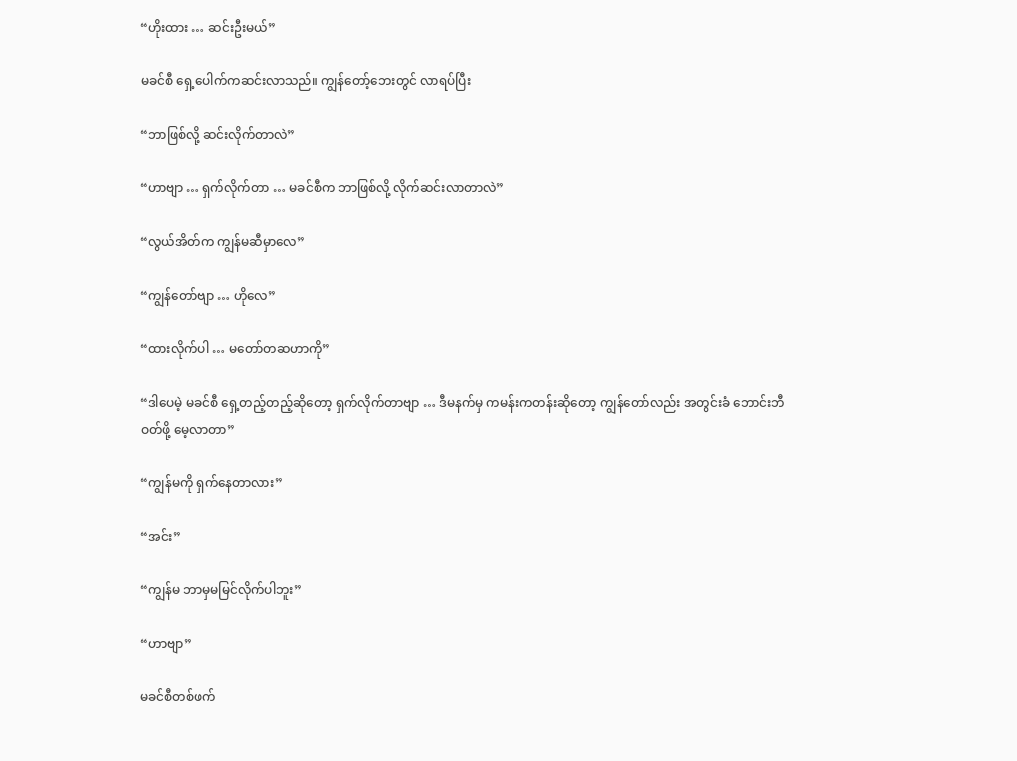“ဟိုးထား … ဆင်းဦးမယ်”

မခင်စီ ရှေ့ပေါက်ကဆင်းလာသည်။ ကျွန်တော့်ဘေးတွင် လာရပ်ပြီး

“ဘာဖြစ်လို့ ဆင်းလိုက်တာလဲ”

“ဟာဗျာ … ရှက်လိုက်တာ … မခင်စီက ဘာဖြစ်လို့ လိုက်ဆင်းလာတာလဲ”

“လွယ်အိတ်က ကျွန်မဆီမှာလေ”

“ကျွန်တော်ဗျာ … ဟိုလေ”

“ထားလိုက်ပါ … မတော်တဆဟာကို”

“ဒါပေမဲ့ မခင်စီ ရှေ့တည့်တည့်ဆိုတော့ ရှက်လိုက်တာဗျာ … ဒီမနက်မှ ကမန်းကတန်းဆိုတော့ ကျွန်တော်လည်း အတွင်းခံ ဘောင်းဘီဝတ်ဖို့ မေ့လာတာ”

“ကျွန်မကို ရှက်နေတာလား”

“အင်း”

“ကျွန်မ ဘာမှမမြင်လိုက်ပါဘူး”

“ဟာဗျာ”

မခင်စီတစ်ဖက်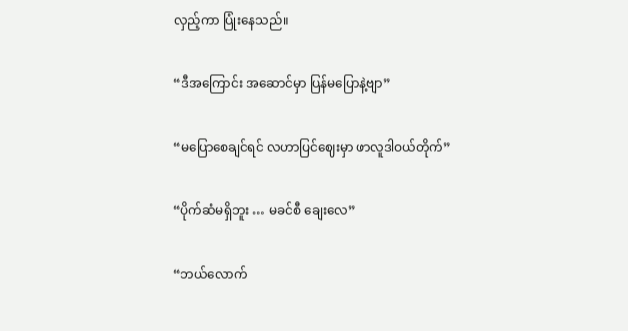လှည့်ကာ ပြုံးနေသည်။

“ဒီအကြောင်း အဆောင်မှာ ပြန်မပြောနဲ့ဗျာ”

“မပြောစေချင်ရင် လဟာပြင်ဈေးမှာ ဖာလူဒါဝယ်တိုက်”

“ပိုက်ဆံမရှိဘူး … မခင်စီ ချေးလေ”

“ဘယ်လောက်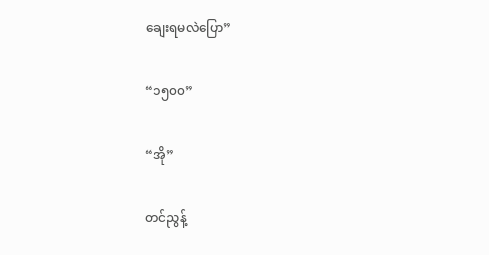ချေးရမလဲပြော”

“၁၅၀၀”

“အို”

တင်ညွန့်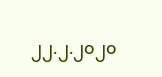၂၂.၂.၂၀၂၀